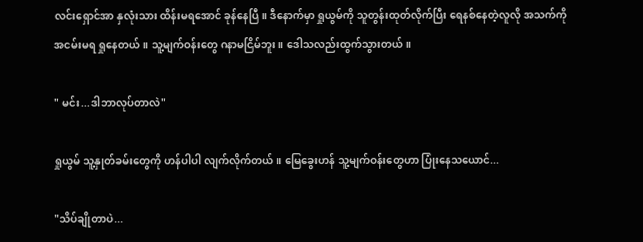လင်းရှောင်အာ နှလုံးသား ထိန်းမရအောင် ခုန်နေပြီ။ ဒီနောက်မှာ ရှုယွမ်ကို သူတွန်းထုတ်လိုက်ပြီး ရေနစ်နေတဲ့လူလို အသက်ကိုအငမ်းမရ ရှုနေတယ်။ သူ့မျက်ဝန်းတွေ ဂနာမငြိမ်ဘူး။ ဒေါသလည်းထွက်သွားတယ်။

" မင်း...ဒါဘာလုပ်တာလဲ"

ရှုယွမ် သူ့နှုတ်ခမ်းတွေကို ဟန်ပါပါ လျက်လိုက်တယ်။ မြေခွေးဟန် သူ့မျက်ဝန်းတွေဟာ ပြုံးနေသယောင်...

"သိပ်ချိုတာပဲ...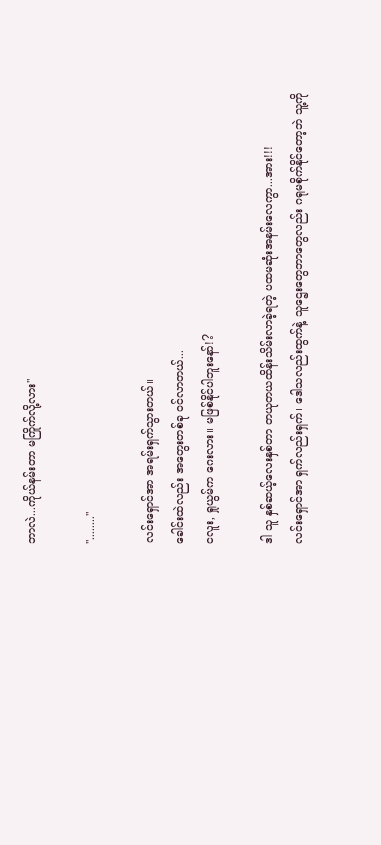ဘာလဲ...ကိုယ်နမ်းတာ မကြိုက်လို့လား"

"........"

လင်းရှောင်အာ အရမ်းရှက်သွားတယ်။
ခေါင်းထဲလည်း အတွေးတစ်ခု ဝင်လာတယ်...
ငလူး, ရှုယွမ်က ဂေးလား။ မဖြစ်နိုင်ပါဘူးနော်!?

ဒါ သူ နှစ်ဆယ့်လေးနှစ်တာ တယုတယထိန်းသိမ်းလာခဲ့ရတဲ့ ပထမဆုံးအနမ်းလေကွာ...အား!!!
လင်းရှောင်အာ ရှက်လည်းရှက်၊ ဒေါသလည်းထွက်နဲ့ သူဌေးတွေဘာတွေလည်း ဂရုမစိုက်နိုင်တော့ဘဲ သူ့ကို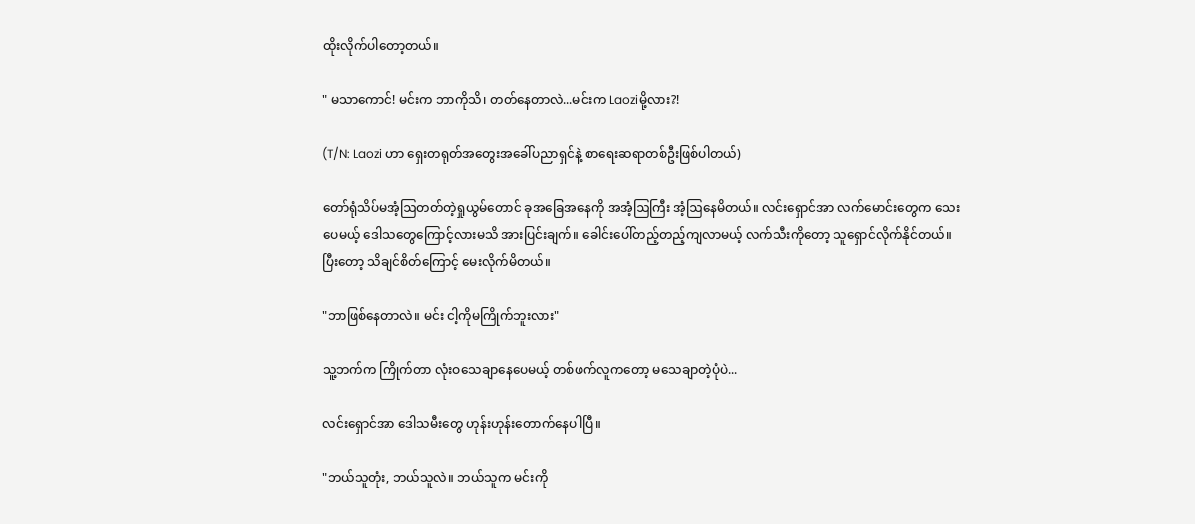ထိုးလိုက်ပါတော့တယ်။

" မသာကောင်! မင်းက ဘာကိုသိ၊ တတ်‌နေတာလဲ...မင်းက Laoziမို့လား?!

(T/N: Laozi ဟာ ရှေးတရုတ်အတွေးအခေါ်ပညာရှင်နဲ့ စာရေးဆရာတစ်ဦးဖြစ်ပါတယ်)

တော်ရုံသိပ်မအံ့ဩတတ်တဲ့ရှုယွမ်တောင် ခုအခြေအနေကို အအံ့ဩကြီး အံ့ဩနေမိတယ်။ လင်းရှောင်အာ လက်မောင်းတွေက သေးပေမယ့် ဒေါသတွေကြောင့်လားမသိ အားပြင်းချက်။ ခေါင်းပေါ်တည့်တည့်ကျလာမယ့် လက်သီးကို‌တော့ သူရှောင်လိုက်နိုင်တယ်။ ပြီးတော့ သိချင်စိတ်ကြောင့် မေးလိုက်မိတယ်။

"ဘာဖြစ်နေတာလဲ။ မင်း ငါ့ကိုမကြိုက်ဘူးလား"

သူ့ဘက်က ကြိုက်တာ လုံးဝသေချာနေပေမယ့် တစ်ဖက်လူကတော့ မသေချာတဲ့ပုံပဲ...

လင်းရှောင်အာ ဒေါသမီးတွေ ဟုန်းဟုန်းတောက်နေပါပြီ။

"ဘယ်သူတုံး, ဘယ်သူလဲ။ ဘယ်သူက မင်းကို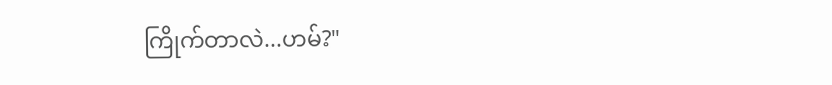ကြိုက်တာလဲ...ဟမ်?"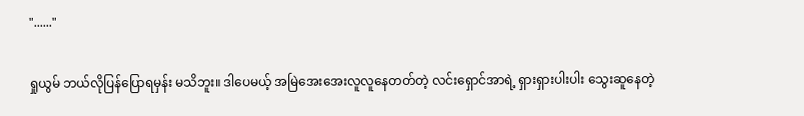"......"

ရှုယွမ် ဘယ်လိုပြန်ပြောရမှန်း မသိဘူး။ ဒါပေမယ့် အမြဲအေးအေးလူလူနေတတ်တဲ့ လင်းရှောင်အာရဲ့ ရှားရှားပါးပါး သွေးဆူနေတဲ့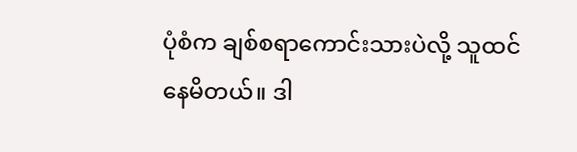ပုံစံက ချစ်စရာကောင်းသားပဲလို့ သူထင်နေမိတယ်။ ဒါ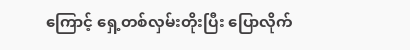ကြောင့် ရှေ့တစ်လှမ်းတိုးပြီး ပြောလိုက်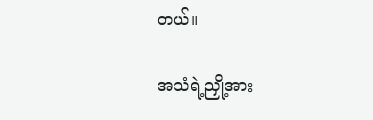တယ်။

အသံရဲ့ညှို့အား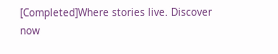[Completed]Where stories live. Discover now